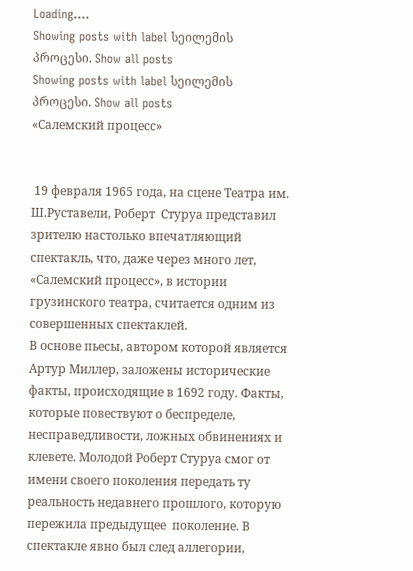Loading....
Showing posts with label სეილემის პროცესი. Show all posts
Showing posts with label სეილემის პროცესი. Show all posts
«Салемский прoцесс»


 19 февраля 1965 года, на сцене Театра им. Ш.Руставели, Роберт  Стуруа представил зрителю настолько впечатляющий  спектакль, что, даже через много лет, «Салемский процесс», в истории грузинского театра, считается одним из совершенных спектаклей.
В основе пьесы, автором которой является Артур Миллер, заложены исторические факты, происходящие в 1692 году. Факты, которые повествуют о беспределе, несправедливости, ложных обвинениях и клевете. Молодой Роберт Стуруа смог от имени своего поколения передать ту реальность недавнего прошлого, которую пережила предыдущее  поколение. В спектакле явно был след аллегории,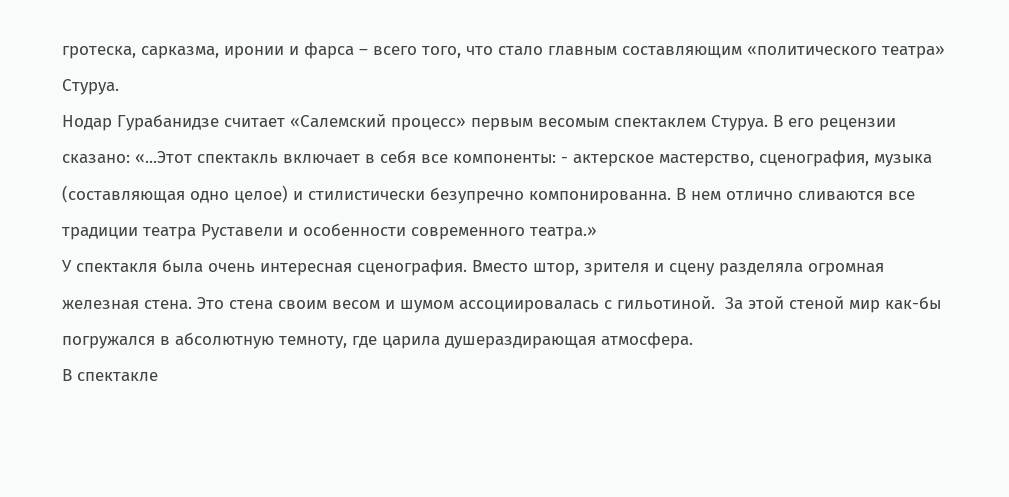гротеска, сарказма, иронии и фарса – всего того, что стало главным составляющим «политического театра» Стуруа.
Нодар Гурабанидзе считает «Салемский процесс» первым весомым спектаклем Стуруа. В его рецензии сказано: «...Этот спектакль включает в себя все компоненты: - актерское мастерство, сценография, музыка (составляющая одно целое) и стилистически безупречно компонированна. В нем отлично сливаются все традиции театра Руставели и особенности современного театра.»
У спектакля была очень интересная сценография. Вместо штор, зрителя и сцену разделяла огромная железная стена. Это стена своим весом и шумом ассоциировалась с гильотиной.  За этой стеной мир как-бы погружался в абсолютную темноту, где царила душераздирающая атмосфера.
В спектакле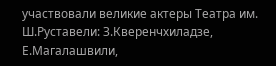участвовали великие актеры Театра им. Ш.Руставели: З.Кверенчхиладзе, Е.Магалашвили,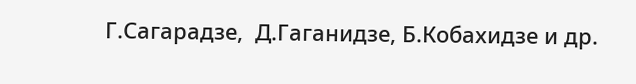Г.Сагарадзе,  Д.Гаганидзе, Б.Кобахидзе и др.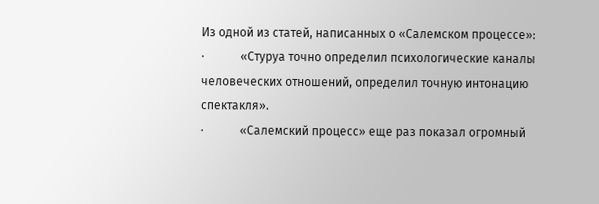Из одной из статей, написанных о «Салемском процессе»:
·            «Стуруа точно определил психологические каналы человеческих отношений, определил точную интонацию спектакля».
·            «Салемский процесс» еще раз показал огромный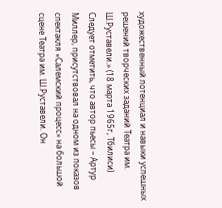художественный потенциал и навыки успешных решений творческих заданий Театра им. Ш.Руставели.» (18 марта 1965г, Тбилиси)
Следует отметить, что автор пьесы – Артур Миллер, присутствовал на одном из показов спектакля «Салемский процесс» на большой сцене Театра им. Ш.Руставели. Он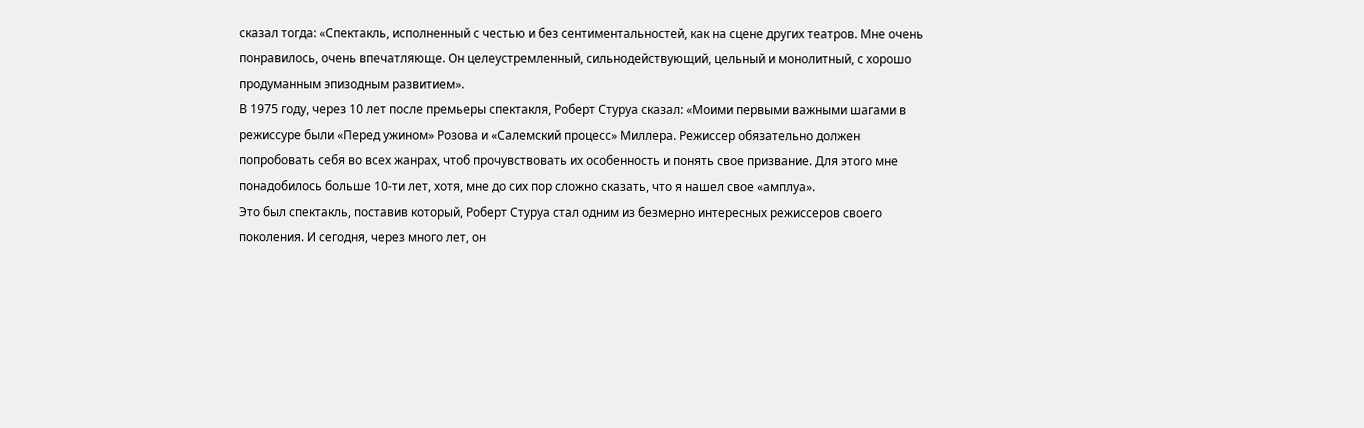сказал тогда: «Спектакль, исполненный с честью и без сентиментальностей, как на сцене других театров. Мне очень понравилось, очень впечатляюще. Он целеустремленный, сильнодействующий, цельный и монолитный, с хорошо продуманным эпизодным развитием».
В 1975 году, через 10 лет после премьеры спектакля, Роберт Стуруа сказал: «Моими первыми важными шагами в режиссуре были «Перед ужином» Розова и «Салемский процесс» Миллера. Режиссер обязательно должен попробовать себя во всех жанрах, чтоб прочувствовать их особенность и понять свое призвание. Для этого мне понадобилось больше 10-ти лет, хотя, мне до сих пор сложно сказать, что я нашел свое «амплуа».
Это был спектакль, поставив который, Роберт Стуруа стал одним из безмерно интересных режиссеров своего поколения. И сегодня, через много лет, он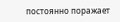постоянно поражает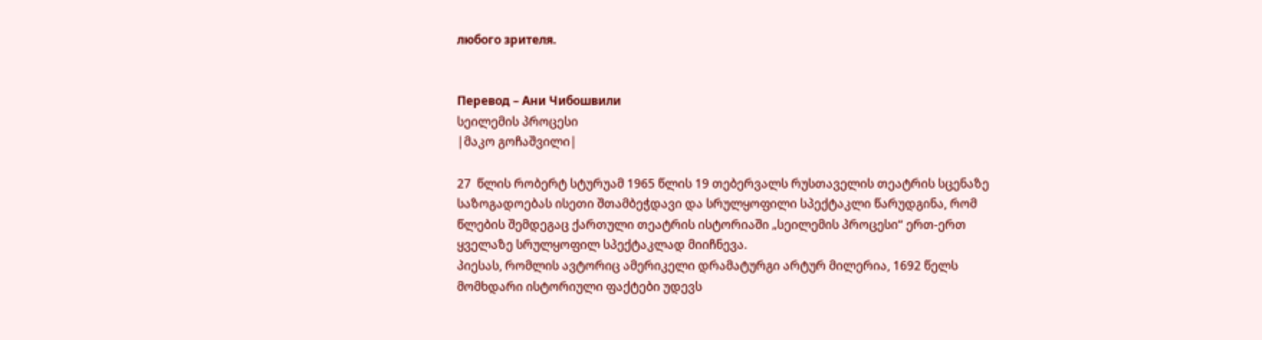любого зрителя.


Перевод – Ани Чибошвили
სეილემის პროცესი
|მაკო გოჩაშვილი|

27  წლის რობერტ სტურუამ 1965 წლის 19 თებერვალს რუსთაველის თეატრის სცენაზე საზოგადოებას ისეთი შთამბეჭდავი და სრულყოფილი სპექტაკლი წარუდგინა, რომ  წლების შემდეგაც ქართული თეატრის ისტორიაში „სეილემის პროცესი“ ერთ-ერთ ყველაზე სრულყოფილ სპექტაკლად მიიჩნევა.
პიესას, რომლის ავტორიც ამერიკელი დრამატურგი არტურ მილერია, 1692 წელს მომხდარი ისტორიული ფაქტები უდევს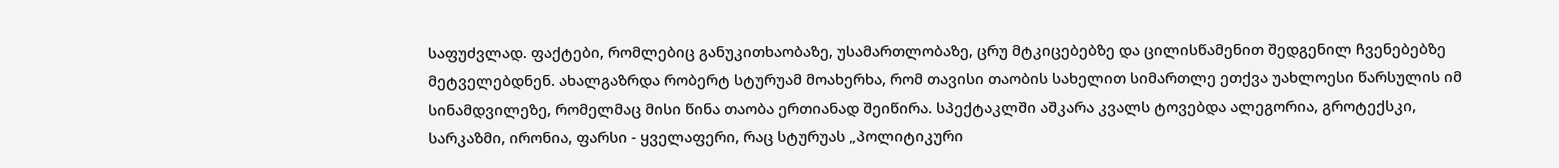საფუძვლად. ფაქტები, რომლებიც განუკითხაობაზე, უსამართლობაზე, ცრუ მტკიცებებზე და ცილისწამენით შედგენილ ჩვენებებზე მეტველებდნენ. ახალგაზრდა რობერტ სტურუამ მოახერხა, რომ თავისი თაობის სახელით სიმართლე ეთქვა უახლოესი წარსულის იმ სინამდვილეზე, რომელმაც მისი წინა თაობა ერთიანად შეიწირა. სპექტაკლში აშკარა კვალს ტოვებდა ალეგორია, გროტექსკი, სარკაზმი, ირონია, ფარსი - ყველაფერი, რაც სტურუას „პოლიტიკური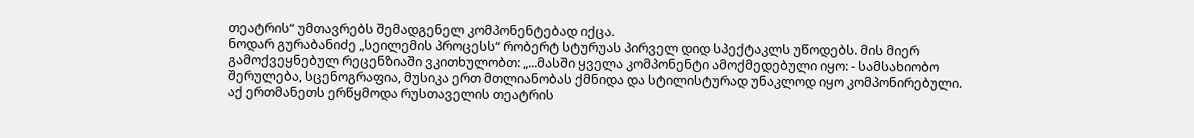თეატრის“ უმთავრებს შემადგენელ კომპონენტებად იქცა.
ნოდარ გურაბანიძე „სეილემის პროცესს“ რობერტ სტურუას პირველ დიდ სპექტაკლს უწოდებს. მის მიერ გამოქვეყნებულ რეცენზიაში ვკითხულობთ: „...მასში ყველა კომპონენტი ამოქმედებული იყო: - სამსახიობო შერულება, სცენოგრაფია, მუსიკა ერთ მთლიანობას ქმნიდა და სტილისტურად უნაკლოდ იყო კომპონირებული. აქ ერთმანეთს ერწყმოდა რუსთაველის თეატრის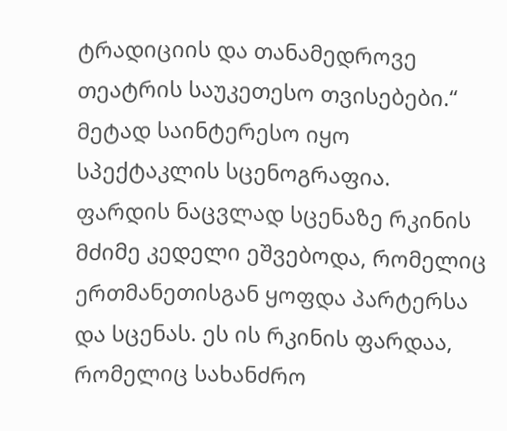ტრადიციის და თანამედროვე თეატრის საუკეთესო თვისებები.“
მეტად საინტერესო იყო სპექტაკლის სცენოგრაფია. ფარდის ნაცვლად სცენაზე რკინის მძიმე კედელი ეშვებოდა, რომელიც ერთმანეთისგან ყოფდა პარტერსა და სცენას. ეს ის რკინის ფარდაა, რომელიც სახანძრო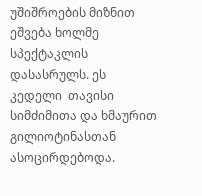უშიშროების მიზნით ეშვება ხოლმე სპექტაკლის დასასრულს. ეს კედელი  თავისი სიმძიმითა და ხმაურით გილიოტინასთან ასოცირდებოდა.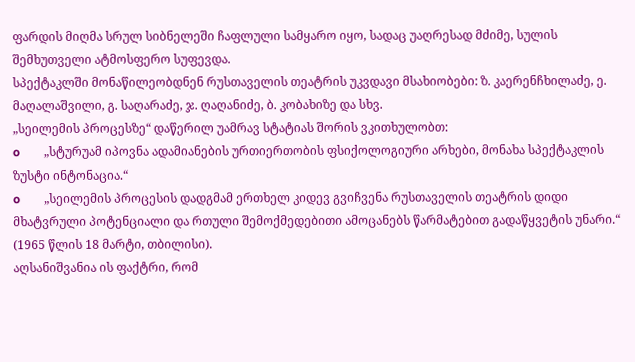ფარდის მიღმა სრულ სიბნელეში ჩაფლული სამყარო იყო, სადაც უაღრესად მძიმე, სულის შემხუთველი ატმოსფერო სუფევდა.
სპექტაკლში მონაწილეობდნენ რუსთაველის თეატრის უკვდავი მსახიობები: ზ. კაერენჩხილაძე, ე. მაღალაშვილი, გ. საღარაძე, ჯ. ღაღანიძე, ბ. კობახიზე და სხვ.
„სეილემის პროცესზე“ დაწერილ უამრავ სტატიას შორის ვკითხულობთ:
o        „სტურუამ იპოვნა ადამიანების ურთიერთობის ფსიქოლოგიური არხები, მონახა სპექტაკლის ზუსტი ინტონაცია.“
o        „სეილემის პროცესის დადგმამ ერთხელ კიდევ გვიჩვენა რუსთაველის თეატრის დიდი მხატვრული პოტენციალი და რთული შემოქმედებითი ამოცანებს წარმატებით გადაწყვეტის უნარი.“  (1965 წლის 18 მარტი, თბილისი).
აღსანიშვანია ის ფაქტრი, რომ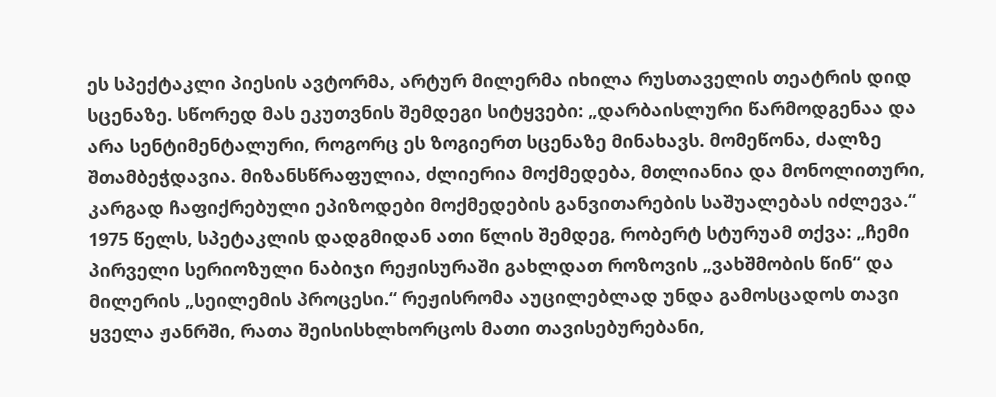ეს სპექტაკლი პიესის ავტორმა, არტურ მილერმა იხილა რუსთაველის თეატრის დიდ სცენაზე. სწორედ მას ეკუთვნის შემდეგი სიტყვები: „დარბაისლური წარმოდგენაა და არა სენტიმენტალური, როგორც ეს ზოგიერთ სცენაზე მინახავს. მომეწონა, ძალზე შთამბეჭდავია. მიზანსწრაფულია, ძლიერია მოქმედება, მთლიანია და მონოლითური, კარგად ჩაფიქრებული ეპიზოდები მოქმედების განვითარების საშუალებას იძლევა.“
1975 წელს, სპეტაკლის დადგმიდან ათი წლის შემდეგ, რობერტ სტურუამ თქვა: „ჩემი პირველი სერიოზული ნაბიჯი რეჟისურაში გახლდათ როზოვის „ვახშმობის წინ“ და მილერის „სეილემის პროცესი.“ რეჟისრომა აუცილებლად უნდა გამოსცადოს თავი ყველა ჟანრში, რათა შეისისხლხორცოს მათი თავისებურებანი,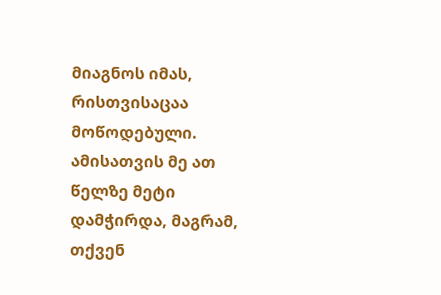მიაგნოს იმას, რისთვისაცაა მოწოდებული. ამისათვის მე ათ წელზე მეტი დამჭირდა, მაგრამ, თქვენ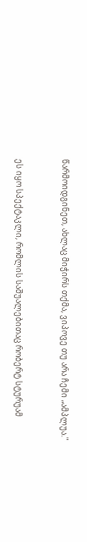წარმოიდგინეთ, ახლაც მიჭირს თქმა, ვიპოვე თუ არა ჩემი „ამპლუა."


ეს იყო სპექტაკლი, რომლის საშუალებითაც რობერტ სტურუამ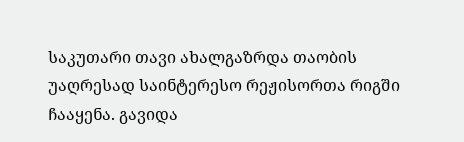საკუთარი თავი ახალგაზრდა თაობის უაღრესად საინტერესო რეჟისორთა რიგში ჩააყენა. გავიდა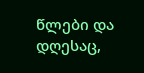წლები და დღესაც,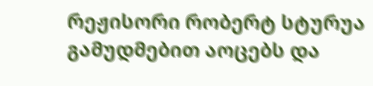რეჟისორი რობერტ სტურუა გამუდმებით აოცებს და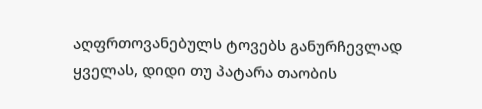აღფრთოვანებულს ტოვებს განურჩევლად ყველას, დიდი თუ პატარა თაობის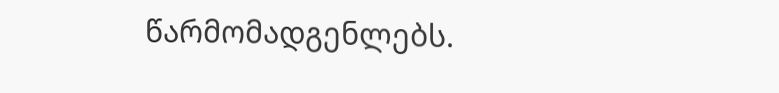წარმომადგენლებს.